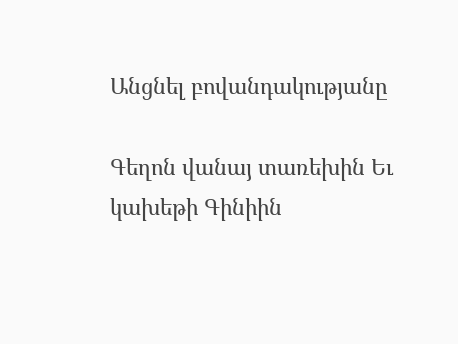Անցնել բովանդակությանը

Գեղոն վանայ տառեխին Եւ կախեթի Գինիին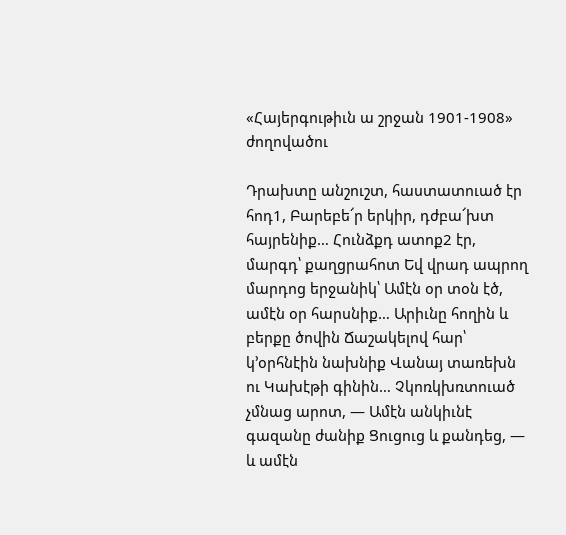«Հայերգութիւն ա շրջան 1901-1908» ժողովածու

Դրախտը անշուշտ, հաստատուած էր հոդ1, Բարեբե՜ր երկիր, դժբա՜խտ հայրենիք… Հունձքդ ատոք2 էր, մարգդ՝ քաղցրահոտ Եվ վրադ ապրող մարդոց երջանիկ՝ Ամէն օր տօն էծ, ամէն օր հարսնիք… Արիւնը հողին և բերքը ծովին Ճաշակելով հար՝ կ՚օրհնէին նախնիք Վանայ տառեխն ու Կախէթի գինին… Չկոռկխռտուած չմնաց արոտ, — Ամէն անկիւնէ գազանը ժանիք Ցուցուց և քանդեց, — և ամէն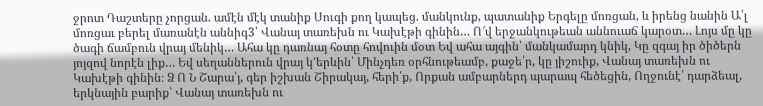ջրոտ Դաշտերը չորցան. ամէն մէկ տանիք Սուգի քող կապեց. մանկունք, պատանիք Երգելը մոռցան, և իրենց նանին Ա՛լ մոռցաւ բերել մառանէն աննիգ3՝ Վանայ տառեխն ու Կախէթի գինին… Ո՜վ երջանկութեան աննուաճ կարօտ… Լոյս մը կը ծագի ճամբուն վրայ մենիկ… Ահա կը դառնայ հօտը հովուին մօտ Եվ ահա այգին՝ մանկամարդ կնիկ, Կը զգայ իր ծիծերն յոյզով նորէն լիք… Եվ սեղաններուն վրայ կ՚երևին՝ Մինչդեռ օրհնութեամբ, քաջե՛ր, կը յիշուիք, Վանայ տառեխն ու Կախէթի գինին։ Ձ Ո Ն Շարա՛յ, գեր իշխան Շիրակայ, հերի՛ք, Որքան ամբարներդ պարապ հեծեցին, Ողջունէ՛ դարձեալ, երկնային բարիք՝ Վանայ տառեխն ու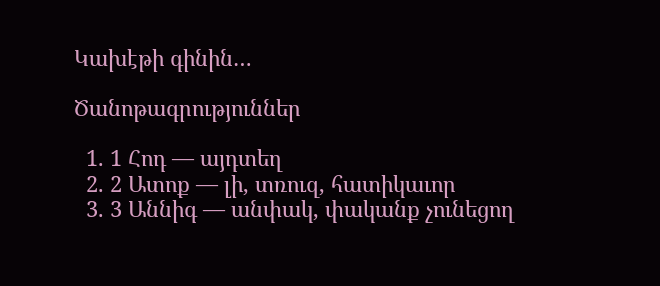Կախէթի գինին…

Ծանոթագրություններ

  1. 1 Հոդ — այդտեղ
  2. 2 Ատոք — լի, տռուզ, հատիկաւոր
  3. 3 Աննիգ — անփակ, փականք չունեցող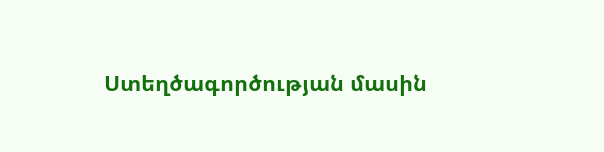Ստեղծագործության մասին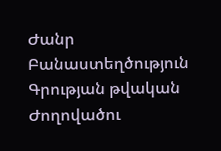Ժանր Բանաստեղծություն
Գրության թվական
Ժողովածու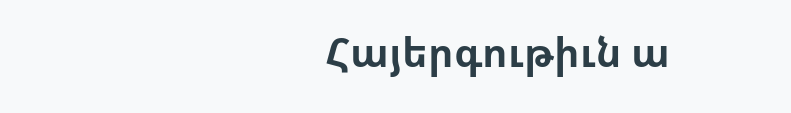Հայերգութիւն ա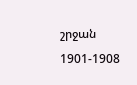շրջան 1901-1908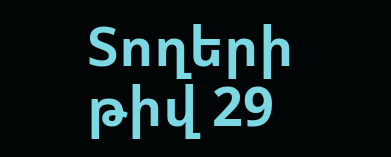Տողերի թիվ 29